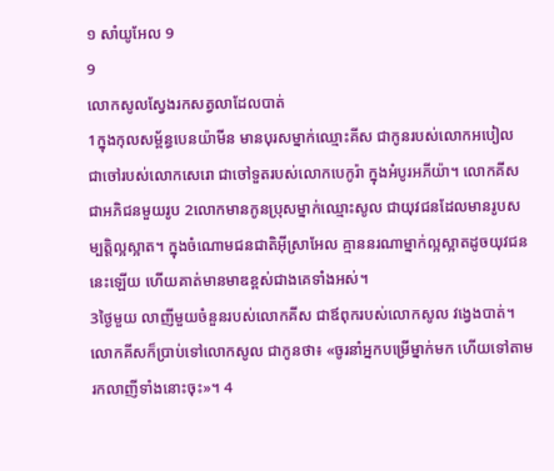១ សាំយូអែល 9
9
លោកសូលស្វែងរកសត្វលាដែលបាត់
1ក្នុងកុលសម្ព័ន្ធបេនយ៉ាមីន មានបុរសម្នាក់ឈ្មោះគីស ជាកូនរបស់លោកអបៀល ជាចៅរបស់លោកសេរោ ជាចៅទួតរបស់លោកបេកូរ៉ា ក្នុងអំបូរអភីយ៉ា។ លោកគីសជាអភិជនមួយរូប 2លោកមានកូនប្រុសម្នាក់ឈ្មោះសូល ជាយុវជនដែលមានរូបសម្បត្តិល្អស្អាត។ ក្នុងចំណោមជនជាតិអ៊ីស្រាអែល គ្មាននរណាម្នាក់ល្អស្អាតដូចយុវជននេះឡើយ ហើយគាត់មានមាឌខ្ពស់ជាងគេទាំងអស់។
3ថ្ងៃមួយ លាញីមួយចំនួនរបស់លោកគីស ជាឪពុករបស់លោកសូល វង្វេងបាត់។ លោកគីសក៏ប្រាប់ទៅលោកសូល ជាកូនថា៖ «ចូរនាំអ្នកបម្រើម្នាក់មក ហើយទៅតាមរកលាញីទាំងនោះចុះ»។ 4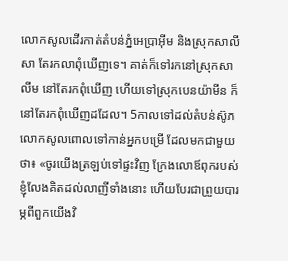លោកសូលដើរកាត់តំបន់ភ្នំអេប្រាអ៊ីម និងស្រុកសាលីសា តែរកលាពុំឃើញទេ។ គាត់ក៏ទៅរកនៅស្រុកសាលីម នៅតែរកពុំឃើញ ហើយទៅស្រុកបេនយ៉ាមីន ក៏នៅតែរកពុំឃើញដដែល។ 5កាលទៅដល់តំបន់ស៊ូភ លោកសូលពោលទៅកាន់អ្នកបម្រើ ដែលមកជាមួយថា៖ «ចូរយើងត្រឡប់ទៅផ្ទះវិញ ក្រែងលោឪពុករបស់ខ្ញុំលែងគិតដល់លាញីទាំងនោះ ហើយបែរជាព្រួយបារម្ភពីពួកយើងវិ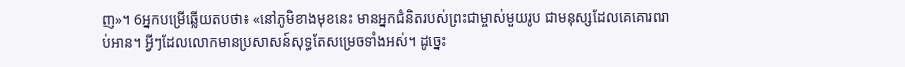ញ»។ 6អ្នកបម្រើឆ្លើយតបថា៖ «នៅភូមិខាងមុខនេះ មានអ្នកជំនិតរបស់ព្រះជាម្ចាស់មួយរូប ជាមនុស្សដែលគេគោរពរាប់អាន។ អ្វីៗដែលលោកមានប្រសាសន៍សុទ្ធតែសម្រេចទាំងអស់។ ដូច្នេះ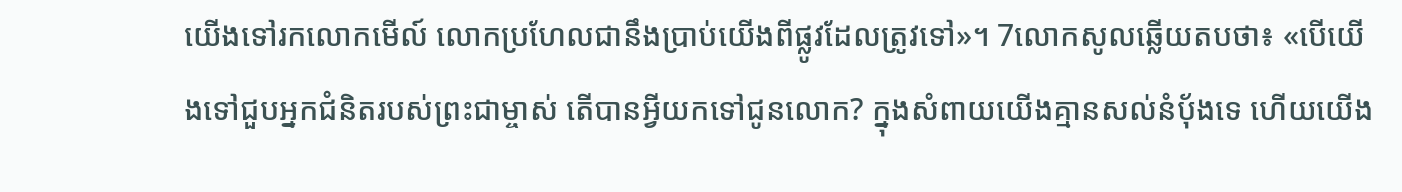យើងទៅរកលោកមើល៍ លោកប្រហែលជានឹងប្រាប់យើងពីផ្លូវដែលត្រូវទៅ»។ 7លោកសូលឆ្លើយតបថា៖ «បើយើងទៅជួបអ្នកជំនិតរបស់ព្រះជាម្ចាស់ តើបានអ្វីយកទៅជូនលោក? ក្នុងសំពាយយើងគ្មានសល់នំប៉័ងទេ ហើយយើង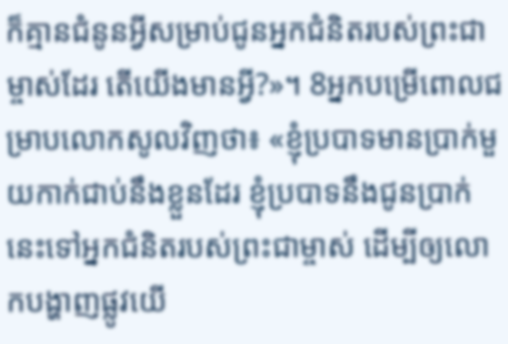ក៏គ្មានជំនូនអ្វីសម្រាប់ជូនអ្នកជំនិតរបស់ព្រះជាម្ចាស់ដែរ តើយើងមានអ្វី?»។ 8អ្នកបម្រើពោលជម្រាបលោកសូលវិញថា៖ «ខ្ញុំប្របាទមានប្រាក់មួយកាក់ជាប់នឹងខ្លួនដែរ ខ្ញុំប្របាទនឹងជូនប្រាក់នេះទៅអ្នកជំនិតរបស់ព្រះជាម្ចាស់ ដើម្បីឲ្យលោកបង្ហាញផ្លូវយើ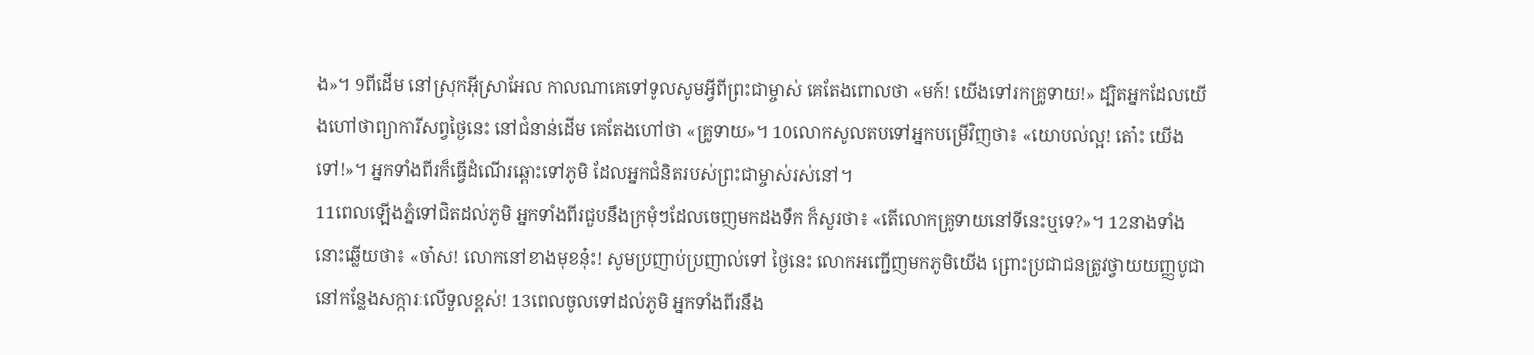ង»។ 9ពីដើម នៅស្រុកអ៊ីស្រាអែល កាលណាគេទៅទូលសូមអ្វីពីព្រះជាម្ចាស់ គេតែងពោលថា «មក៍! យើងទៅរកគ្រូទាយ!» ដ្បិតអ្នកដែលយើងហៅថាព្យាការីសព្វថ្ងៃនេះ នៅជំនាន់ដើម គេតែងហៅថា «គ្រូទាយ»។ 10លោកសូលតបទៅអ្នកបម្រើវិញថា៖ «យោបល់ល្អ! តោ៎ះ យើងទៅ!»។ អ្នកទាំងពីរក៏ធ្វើដំណើរឆ្ពោះទៅភូមិ ដែលអ្នកជំនិតរបស់ព្រះជាម្ចាស់រស់នៅ។
11ពេលឡើងភ្នំទៅជិតដល់ភូមិ អ្នកទាំងពីរជួបនឹងក្រមុំៗដែលចេញមកដងទឹក ក៏សួរថា៖ «តើលោកគ្រូទាយនៅទីនេះឬទេ?»។ 12នាងទាំងនោះឆ្លើយថា៖ «ចា៎ស! លោកនៅខាងមុខនុ៎ះ! សូមប្រញាប់ប្រញាល់ទៅ ថ្ងៃនេះ លោកអញ្ជើញមកភូមិយើង ព្រោះប្រជាជនត្រូវថ្វាយយញ្ញបូជានៅកន្លែងសក្ការៈលើទួលខ្ពស់! 13ពេលចូលទៅដល់ភូមិ អ្នកទាំងពីរនឹង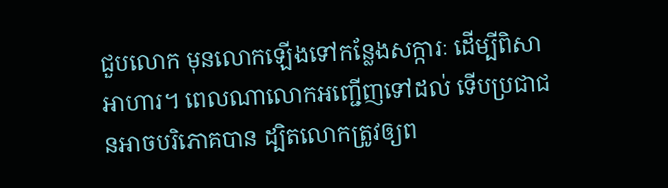ជួបលោក មុនលោកឡើងទៅកន្លែងសក្ការៈ ដើម្បីពិសាអាហារ។ ពេលណាលោកអញ្ជើញទៅដល់ ទើបប្រជាជនអាចបរិភោគបាន ដ្បិតលោកត្រូវឲ្យព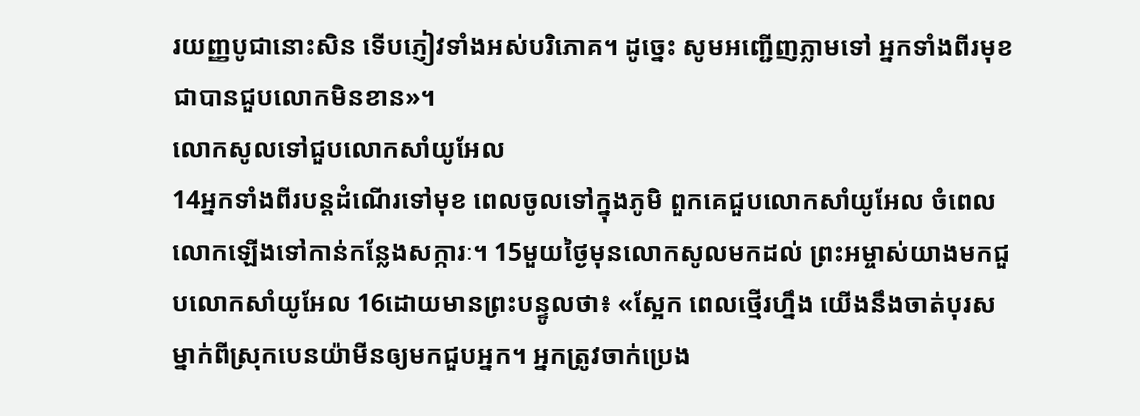រយញ្ញបូជានោះសិន ទើបភ្ញៀវទាំងអស់បរិភោគ។ ដូច្នេះ សូមអញ្ជើញភ្លាមទៅ អ្នកទាំងពីរមុខជាបានជួបលោកមិនខាន»។
លោកសូលទៅជួបលោកសាំយូអែល
14អ្នកទាំងពីរបន្តដំណើរទៅមុខ ពេលចូលទៅក្នុងភូមិ ពួកគេជួបលោកសាំយូអែល ចំពេលលោកឡើងទៅកាន់កន្លែងសក្ការៈ។ 15មួយថ្ងៃមុនលោកសូលមកដល់ ព្រះអម្ចាស់យាងមកជួបលោកសាំយូអែល 16ដោយមានព្រះបន្ទូលថា៖ «ស្អែក ពេលថ្មើរហ្នឹង យើងនឹងចាត់បុរសម្នាក់ពីស្រុកបេនយ៉ាមីនឲ្យមកជួបអ្នក។ អ្នកត្រូវចាក់ប្រេង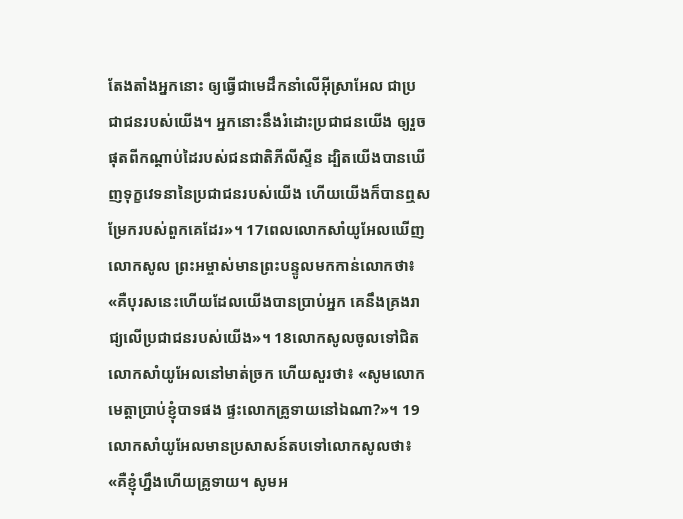តែងតាំងអ្នកនោះ ឲ្យធ្វើជាមេដឹកនាំលើអ៊ីស្រាអែល ជាប្រជាជនរបស់យើង។ អ្នកនោះនឹងរំដោះប្រជាជនយើង ឲ្យរួចផុតពីកណ្ដាប់ដៃរបស់ជនជាតិភីលីស្ទីន ដ្បិតយើងបានឃើញទុក្ខវេទនានៃប្រជាជនរបស់យើង ហើយយើងក៏បានឮសម្រែករបស់ពួកគេដែរ»។ 17ពេលលោកសាំយូអែលឃើញលោកសូល ព្រះអម្ចាស់មានព្រះបន្ទូលមកកាន់លោកថា៖ «គឺបុរសនេះហើយដែលយើងបានប្រាប់អ្នក គេនឹងគ្រងរាជ្យលើប្រជាជនរបស់យើង»។ 18លោកសូលចូលទៅជិតលោកសាំយូអែលនៅមាត់ច្រក ហើយសួរថា៖ «សូមលោកមេត្តាប្រាប់ខ្ញុំបាទផង ផ្ទះលោកគ្រូទាយនៅឯណា?»។ 19លោកសាំយូអែលមានប្រសាសន៍តបទៅលោកសូលថា៖ «គឺខ្ញុំហ្នឹងហើយគ្រូទាយ។ សូមអ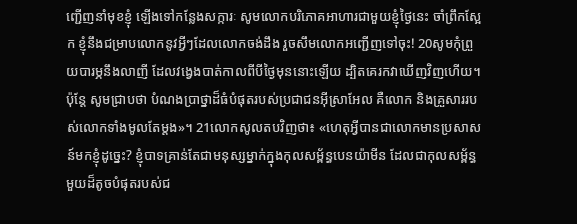ញ្ជើញនាំមុខខ្ញុំ ឡើងទៅកន្លែងសក្ការៈ សូមលោកបរិភោគអាហារជាមួយខ្ញុំថ្ងៃនេះ ចាំព្រឹកស្អែក ខ្ញុំនឹងជម្រាបលោកនូវអ្វីៗដែលលោកចង់ដឹង រួចសឹមលោកអញ្ជើញទៅចុះ! 20សូមកុំព្រួយបារម្ភនឹងលាញី ដែលវង្វេងបាត់កាលពីបីថ្ងៃមុននោះឡើយ ដ្បិតគេរកវាឃើញវិញហើយ។ ប៉ុន្តែ សូមជ្រាបថា បំណងប្រាថ្នាដ៏ធំបំផុតរបស់ប្រជាជនអ៊ីស្រាអែល គឺលោក និងគ្រួសាររបស់លោកទាំងមូលតែម្ដង»។ 21លោកសូលតបវិញថា៖ «ហេតុអ្វីបានជាលោកមានប្រសាសន៍មកខ្ញុំដូច្នេះ? ខ្ញុំបាទគ្រាន់តែជាមនុស្សម្នាក់ក្នុងកុលសម្ព័ន្ធបេនយ៉ាមីន ដែលជាកុលសម្ព័ន្ធមួយដ៏តូចបំផុតរបស់ជ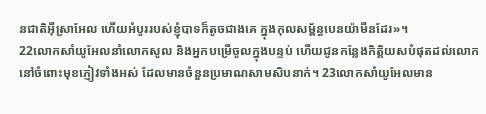នជាតិអ៊ីស្រាអែល ហើយអំបូររបស់ខ្ញុំបាទក៏តូចជាងគេ ក្នុងកុលសម្ព័ន្ធបេនយ៉ាមីនដែរ»។
22លោកសាំយូអែលនាំលោកសូល និងអ្នកបម្រើចូលក្នុងបន្ទប់ ហើយជូនកន្លែងកិត្តិយសបំផុតដល់លោក នៅចំពោះមុខភ្ញៀវទាំងអស់ ដែលមានចំនួនប្រមាណសាមសិបនាក់។ 23លោកសាំយូអែលមាន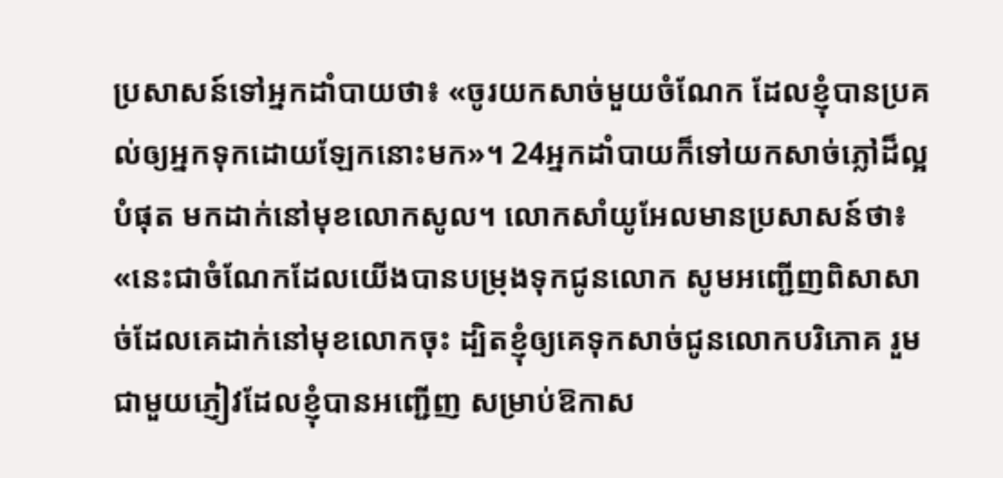ប្រសាសន៍ទៅអ្នកដាំបាយថា៖ «ចូរយកសាច់មួយចំណែក ដែលខ្ញុំបានប្រគល់ឲ្យអ្នកទុកដោយឡែកនោះមក»។ 24អ្នកដាំបាយក៏ទៅយកសាច់ភ្លៅដ៏ល្អបំផុត មកដាក់នៅមុខលោកសូល។ លោកសាំយូអែលមានប្រសាសន៍ថា៖ «នេះជាចំណែកដែលយើងបានបម្រុងទុកជូនលោក សូមអញ្ជើញពិសាសាច់ដែលគេដាក់នៅមុខលោកចុះ ដ្បិតខ្ញុំឲ្យគេទុកសាច់ជូនលោកបរិភោគ រួមជាមួយភ្ញៀវដែលខ្ញុំបានអញ្ជើញ សម្រាប់ឱកាស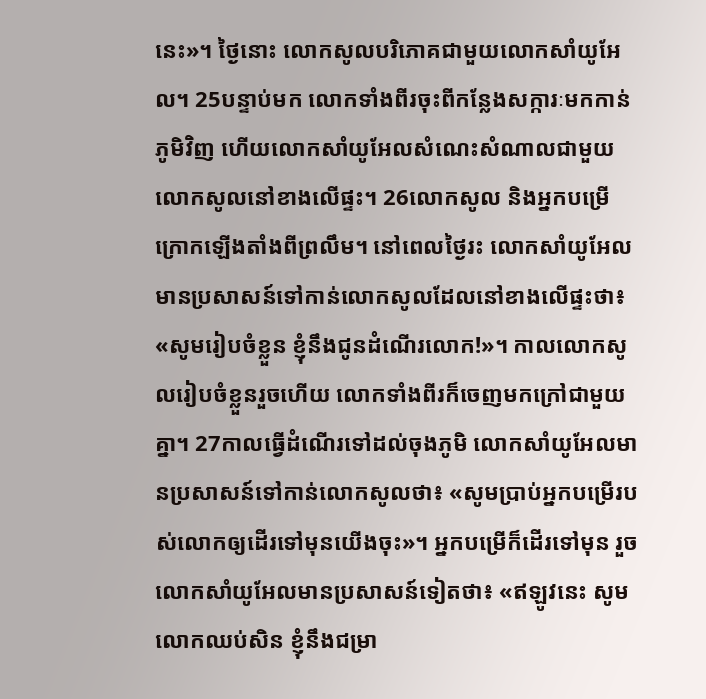នេះ»។ ថ្ងៃនោះ លោកសូលបរិភោគជាមួយលោកសាំយូអែល។ 25បន្ទាប់មក លោកទាំងពីរចុះពីកន្លែងសក្ការៈមកកាន់ភូមិវិញ ហើយលោកសាំយូអែលសំណេះសំណាលជាមួយលោកសូលនៅខាងលើផ្ទះ។ 26លោកសូល និងអ្នកបម្រើក្រោកឡើងតាំងពីព្រលឹម។ នៅពេលថ្ងៃរះ លោកសាំយូអែលមានប្រសាសន៍ទៅកាន់លោកសូលដែលនៅខាងលើផ្ទះថា៖ «សូមរៀបចំខ្លួន ខ្ញុំនឹងជូនដំណើរលោក!»។ កាលលោកសូលរៀបចំខ្លួនរួចហើយ លោកទាំងពីរក៏ចេញមកក្រៅជាមួយគ្នា។ 27កាលធ្វើដំណើរទៅដល់ចុងភូមិ លោកសាំយូអែលមានប្រសាសន៍ទៅកាន់លោកសូលថា៖ «សូមប្រាប់អ្នកបម្រើរបស់លោកឲ្យដើរទៅមុនយើងចុះ»។ អ្នកបម្រើក៏ដើរទៅមុន រួចលោកសាំយូអែលមានប្រសាសន៍ទៀតថា៖ «ឥឡូវនេះ សូមលោកឈប់សិន ខ្ញុំនឹងជម្រា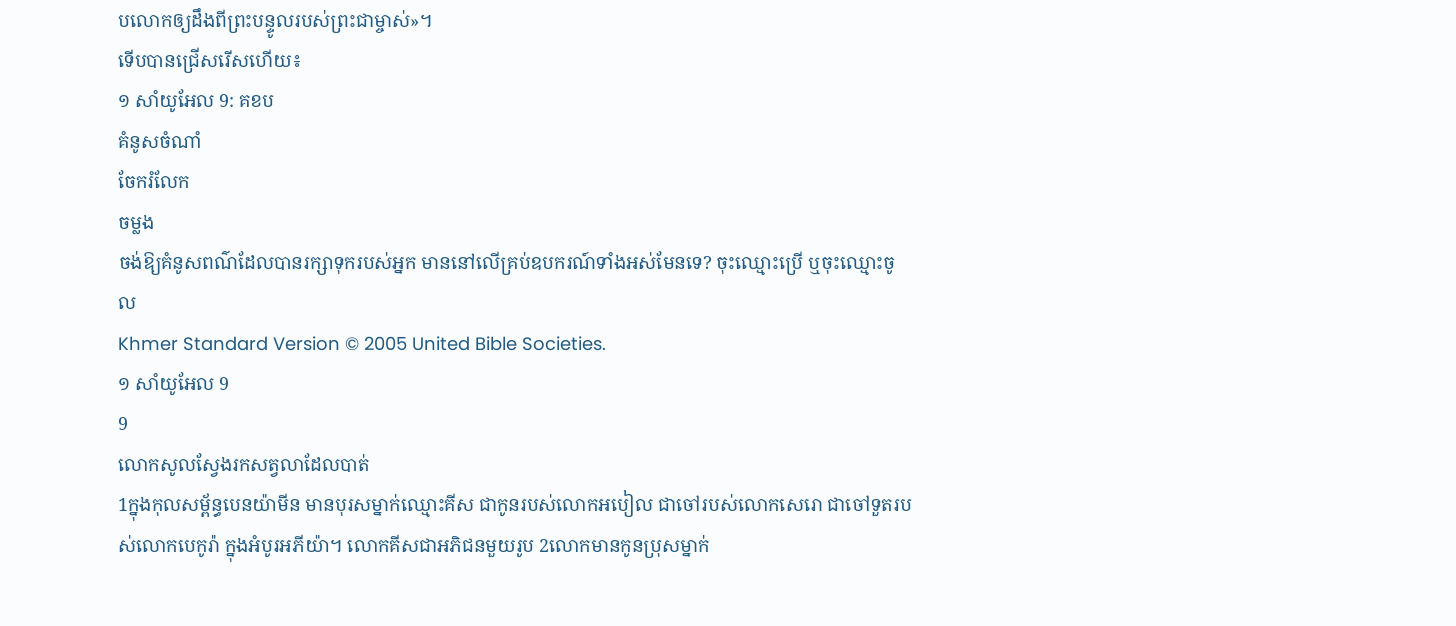បលោកឲ្យដឹងពីព្រះបន្ទូលរបស់ព្រះជាម្ចាស់»។
ទើបបានជ្រើសរើសហើយ៖
១ សាំយូអែល 9: គខប
គំនូសចំណាំ
ចែករំលែក
ចម្លង
ចង់ឱ្យគំនូសពណ៌ដែលបានរក្សាទុករបស់អ្នក មាននៅលើគ្រប់ឧបករណ៍ទាំងអស់មែនទេ? ចុះឈ្មោះប្រើ ឬចុះឈ្មោះចូល
Khmer Standard Version © 2005 United Bible Societies.
១ សាំយូអែល 9
9
លោកសូលស្វែងរកសត្វលាដែលបាត់
1ក្នុងកុលសម្ព័ន្ធបេនយ៉ាមីន មានបុរសម្នាក់ឈ្មោះគីស ជាកូនរបស់លោកអបៀល ជាចៅរបស់លោកសេរោ ជាចៅទួតរបស់លោកបេកូរ៉ា ក្នុងអំបូរអភីយ៉ា។ លោកគីសជាអភិជនមួយរូប 2លោកមានកូនប្រុសម្នាក់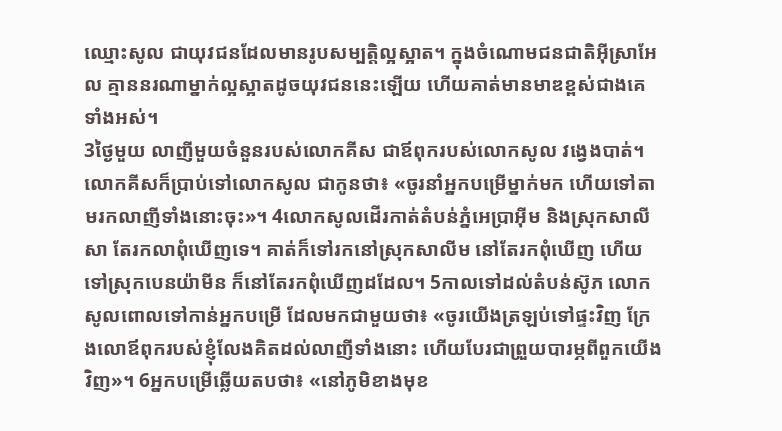ឈ្មោះសូល ជាយុវជនដែលមានរូបសម្បត្តិល្អស្អាត។ ក្នុងចំណោមជនជាតិអ៊ីស្រាអែល គ្មាននរណាម្នាក់ល្អស្អាតដូចយុវជននេះឡើយ ហើយគាត់មានមាឌខ្ពស់ជាងគេទាំងអស់។
3ថ្ងៃមួយ លាញីមួយចំនួនរបស់លោកគីស ជាឪពុករបស់លោកសូល វង្វេងបាត់។ លោកគីសក៏ប្រាប់ទៅលោកសូល ជាកូនថា៖ «ចូរនាំអ្នកបម្រើម្នាក់មក ហើយទៅតាមរកលាញីទាំងនោះចុះ»។ 4លោកសូលដើរកាត់តំបន់ភ្នំអេប្រាអ៊ីម និងស្រុកសាលីសា តែរកលាពុំឃើញទេ។ គាត់ក៏ទៅរកនៅស្រុកសាលីម នៅតែរកពុំឃើញ ហើយទៅស្រុកបេនយ៉ាមីន ក៏នៅតែរកពុំឃើញដដែល។ 5កាលទៅដល់តំបន់ស៊ូភ លោកសូលពោលទៅកាន់អ្នកបម្រើ ដែលមកជាមួយថា៖ «ចូរយើងត្រឡប់ទៅផ្ទះវិញ ក្រែងលោឪពុករបស់ខ្ញុំលែងគិតដល់លាញីទាំងនោះ ហើយបែរជាព្រួយបារម្ភពីពួកយើងវិញ»។ 6អ្នកបម្រើឆ្លើយតបថា៖ «នៅភូមិខាងមុខ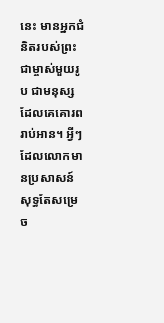នេះ មានអ្នកជំនិតរបស់ព្រះជាម្ចាស់មួយរូប ជាមនុស្សដែលគេគោរពរាប់អាន។ អ្វីៗដែលលោកមានប្រសាសន៍សុទ្ធតែសម្រេច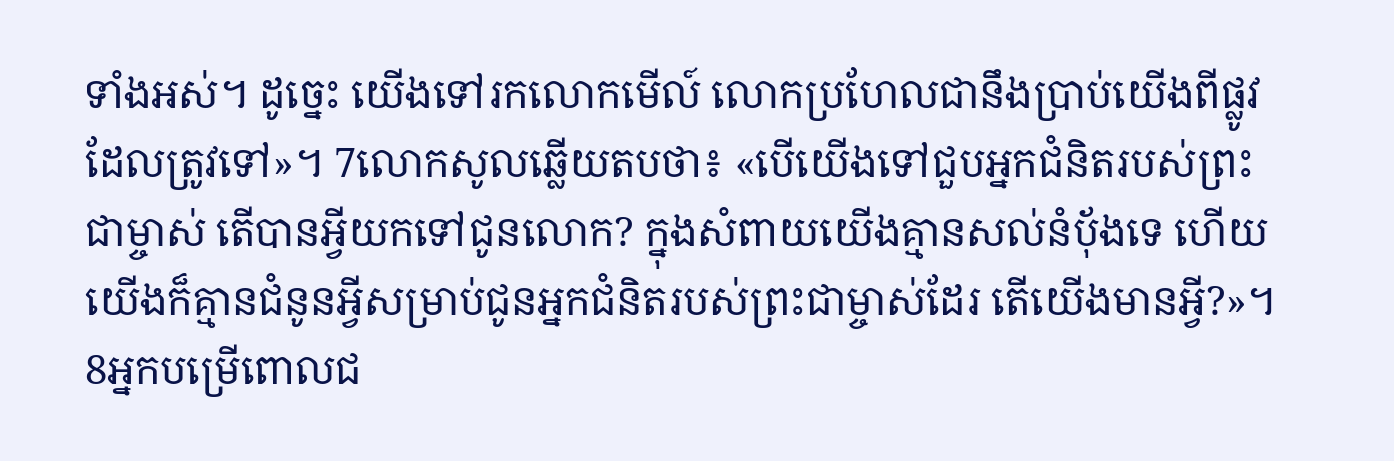ទាំងអស់។ ដូច្នេះ យើងទៅរកលោកមើល៍ លោកប្រហែលជានឹងប្រាប់យើងពីផ្លូវដែលត្រូវទៅ»។ 7លោកសូលឆ្លើយតបថា៖ «បើយើងទៅជួបអ្នកជំនិតរបស់ព្រះជាម្ចាស់ តើបានអ្វីយកទៅជូនលោក? ក្នុងសំពាយយើងគ្មានសល់នំប៉័ងទេ ហើយយើងក៏គ្មានជំនូនអ្វីសម្រាប់ជូនអ្នកជំនិតរបស់ព្រះជាម្ចាស់ដែរ តើយើងមានអ្វី?»។ 8អ្នកបម្រើពោលជ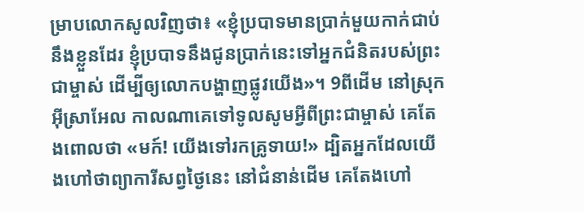ម្រាបលោកសូលវិញថា៖ «ខ្ញុំប្របាទមានប្រាក់មួយកាក់ជាប់នឹងខ្លួនដែរ ខ្ញុំប្របាទនឹងជូនប្រាក់នេះទៅអ្នកជំនិតរបស់ព្រះជាម្ចាស់ ដើម្បីឲ្យលោកបង្ហាញផ្លូវយើង»។ 9ពីដើម នៅស្រុកអ៊ីស្រាអែល កាលណាគេទៅទូលសូមអ្វីពីព្រះជាម្ចាស់ គេតែងពោលថា «មក៍! យើងទៅរកគ្រូទាយ!» ដ្បិតអ្នកដែលយើងហៅថាព្យាការីសព្វថ្ងៃនេះ នៅជំនាន់ដើម គេតែងហៅ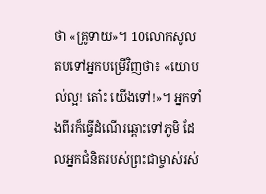ថា «គ្រូទាយ»។ 10លោកសូលតបទៅអ្នកបម្រើវិញថា៖ «យោបល់ល្អ! តោ៎ះ យើងទៅ!»។ អ្នកទាំងពីរក៏ធ្វើដំណើរឆ្ពោះទៅភូមិ ដែលអ្នកជំនិតរបស់ព្រះជាម្ចាស់រស់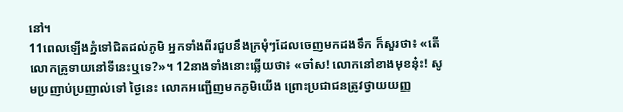នៅ។
11ពេលឡើងភ្នំទៅជិតដល់ភូមិ អ្នកទាំងពីរជួបនឹងក្រមុំៗដែលចេញមកដងទឹក ក៏សួរថា៖ «តើលោកគ្រូទាយនៅទីនេះឬទេ?»។ 12នាងទាំងនោះឆ្លើយថា៖ «ចា៎ស! លោកនៅខាងមុខនុ៎ះ! សូមប្រញាប់ប្រញាល់ទៅ ថ្ងៃនេះ លោកអញ្ជើញមកភូមិយើង ព្រោះប្រជាជនត្រូវថ្វាយយញ្ញ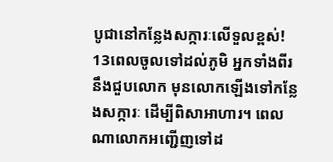បូជានៅកន្លែងសក្ការៈលើទួលខ្ពស់! 13ពេលចូលទៅដល់ភូមិ អ្នកទាំងពីរនឹងជួបលោក មុនលោកឡើងទៅកន្លែងសក្ការៈ ដើម្បីពិសាអាហារ។ ពេលណាលោកអញ្ជើញទៅដ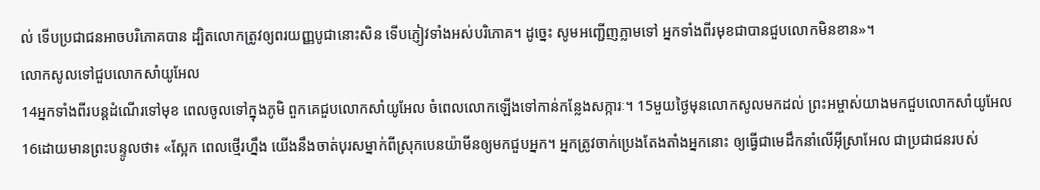ល់ ទើបប្រជាជនអាចបរិភោគបាន ដ្បិតលោកត្រូវឲ្យពរយញ្ញបូជានោះសិន ទើបភ្ញៀវទាំងអស់បរិភោគ។ ដូច្នេះ សូមអញ្ជើញភ្លាមទៅ អ្នកទាំងពីរមុខជាបានជួបលោកមិនខាន»។
លោកសូលទៅជួបលោកសាំយូអែល
14អ្នកទាំងពីរបន្តដំណើរទៅមុខ ពេលចូលទៅក្នុងភូមិ ពួកគេជួបលោកសាំយូអែល ចំពេលលោកឡើងទៅកាន់កន្លែងសក្ការៈ។ 15មួយថ្ងៃមុនលោកសូលមកដល់ ព្រះអម្ចាស់យាងមកជួបលោកសាំយូអែល 16ដោយមានព្រះបន្ទូលថា៖ «ស្អែក ពេលថ្មើរហ្នឹង យើងនឹងចាត់បុរសម្នាក់ពីស្រុកបេនយ៉ាមីនឲ្យមកជួបអ្នក។ អ្នកត្រូវចាក់ប្រេងតែងតាំងអ្នកនោះ ឲ្យធ្វើជាមេដឹកនាំលើអ៊ីស្រាអែល ជាប្រជាជនរបស់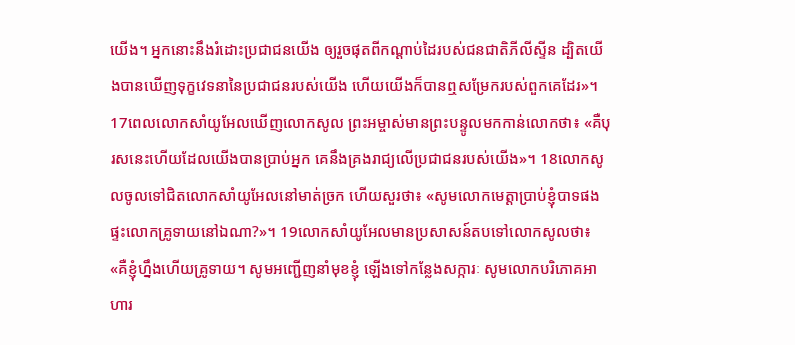យើង។ អ្នកនោះនឹងរំដោះប្រជាជនយើង ឲ្យរួចផុតពីកណ្ដាប់ដៃរបស់ជនជាតិភីលីស្ទីន ដ្បិតយើងបានឃើញទុក្ខវេទនានៃប្រជាជនរបស់យើង ហើយយើងក៏បានឮសម្រែករបស់ពួកគេដែរ»។ 17ពេលលោកសាំយូអែលឃើញលោកសូល ព្រះអម្ចាស់មានព្រះបន្ទូលមកកាន់លោកថា៖ «គឺបុរសនេះហើយដែលយើងបានប្រាប់អ្នក គេនឹងគ្រងរាជ្យលើប្រជាជនរបស់យើង»។ 18លោកសូលចូលទៅជិតលោកសាំយូអែលនៅមាត់ច្រក ហើយសួរថា៖ «សូមលោកមេត្តាប្រាប់ខ្ញុំបាទផង ផ្ទះលោកគ្រូទាយនៅឯណា?»។ 19លោកសាំយូអែលមានប្រសាសន៍តបទៅលោកសូលថា៖ «គឺខ្ញុំហ្នឹងហើយគ្រូទាយ។ សូមអញ្ជើញនាំមុខខ្ញុំ ឡើងទៅកន្លែងសក្ការៈ សូមលោកបរិភោគអាហារ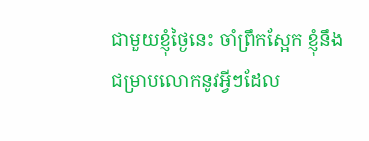ជាមួយខ្ញុំថ្ងៃនេះ ចាំព្រឹកស្អែក ខ្ញុំនឹងជម្រាបលោកនូវអ្វីៗដែល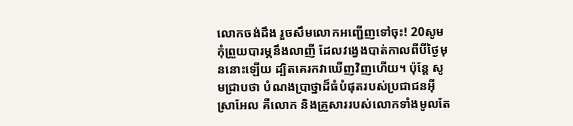លោកចង់ដឹង រួចសឹមលោកអញ្ជើញទៅចុះ! 20សូមកុំព្រួយបារម្ភនឹងលាញី ដែលវង្វេងបាត់កាលពីបីថ្ងៃមុននោះឡើយ ដ្បិតគេរកវាឃើញវិញហើយ។ ប៉ុន្តែ សូមជ្រាបថា បំណងប្រាថ្នាដ៏ធំបំផុតរបស់ប្រជាជនអ៊ីស្រាអែល គឺលោក និងគ្រួសាររបស់លោកទាំងមូលតែ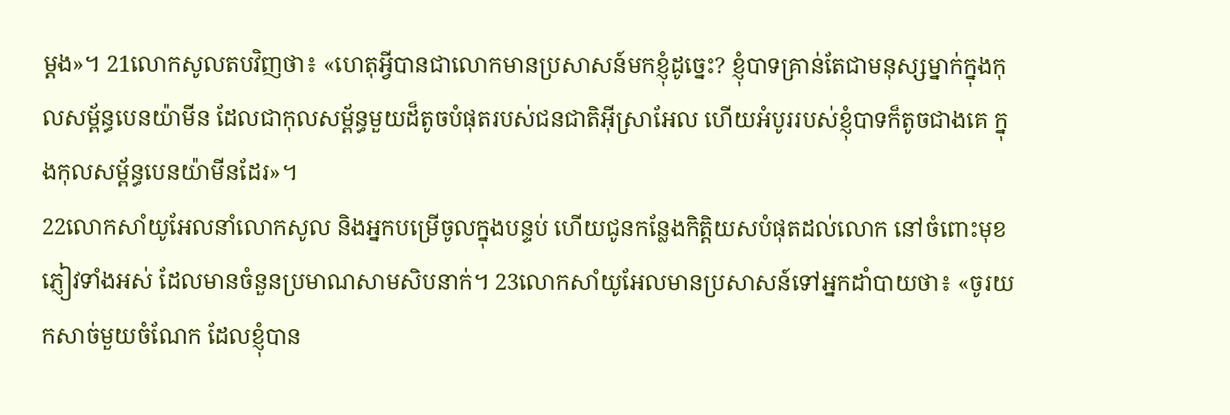ម្ដង»។ 21លោកសូលតបវិញថា៖ «ហេតុអ្វីបានជាលោកមានប្រសាសន៍មកខ្ញុំដូច្នេះ? ខ្ញុំបាទគ្រាន់តែជាមនុស្សម្នាក់ក្នុងកុលសម្ព័ន្ធបេនយ៉ាមីន ដែលជាកុលសម្ព័ន្ធមួយដ៏តូចបំផុតរបស់ជនជាតិអ៊ីស្រាអែល ហើយអំបូររបស់ខ្ញុំបាទក៏តូចជាងគេ ក្នុងកុលសម្ព័ន្ធបេនយ៉ាមីនដែរ»។
22លោកសាំយូអែលនាំលោកសូល និងអ្នកបម្រើចូលក្នុងបន្ទប់ ហើយជូនកន្លែងកិត្តិយសបំផុតដល់លោក នៅចំពោះមុខភ្ញៀវទាំងអស់ ដែលមានចំនួនប្រមាណសាមសិបនាក់។ 23លោកសាំយូអែលមានប្រសាសន៍ទៅអ្នកដាំបាយថា៖ «ចូរយកសាច់មួយចំណែក ដែលខ្ញុំបាន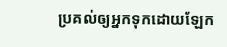ប្រគល់ឲ្យអ្នកទុកដោយឡែក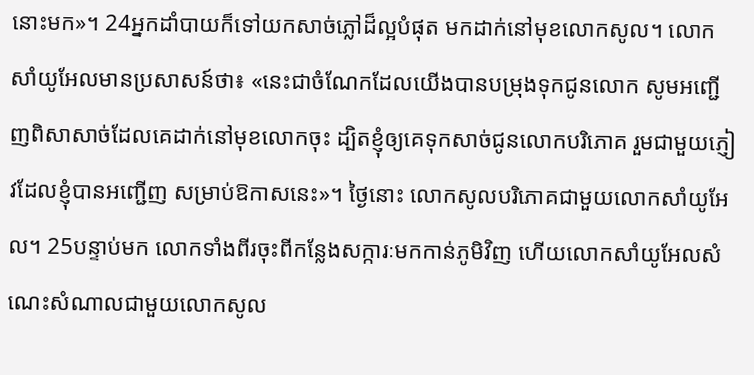នោះមក»។ 24អ្នកដាំបាយក៏ទៅយកសាច់ភ្លៅដ៏ល្អបំផុត មកដាក់នៅមុខលោកសូល។ លោកសាំយូអែលមានប្រសាសន៍ថា៖ «នេះជាចំណែកដែលយើងបានបម្រុងទុកជូនលោក សូមអញ្ជើញពិសាសាច់ដែលគេដាក់នៅមុខលោកចុះ ដ្បិតខ្ញុំឲ្យគេទុកសាច់ជូនលោកបរិភោគ រួមជាមួយភ្ញៀវដែលខ្ញុំបានអញ្ជើញ សម្រាប់ឱកាសនេះ»។ ថ្ងៃនោះ លោកសូលបរិភោគជាមួយលោកសាំយូអែល។ 25បន្ទាប់មក លោកទាំងពីរចុះពីកន្លែងសក្ការៈមកកាន់ភូមិវិញ ហើយលោកសាំយូអែលសំណេះសំណាលជាមួយលោកសូល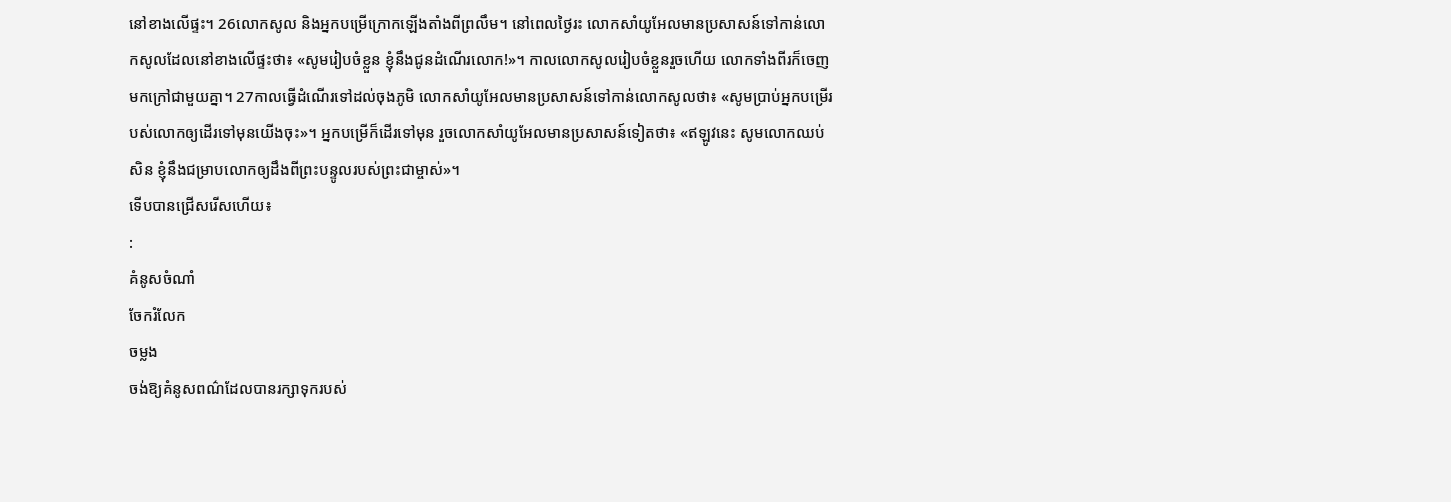នៅខាងលើផ្ទះ។ 26លោកសូល និងអ្នកបម្រើក្រោកឡើងតាំងពីព្រលឹម។ នៅពេលថ្ងៃរះ លោកសាំយូអែលមានប្រសាសន៍ទៅកាន់លោកសូលដែលនៅខាងលើផ្ទះថា៖ «សូមរៀបចំខ្លួន ខ្ញុំនឹងជូនដំណើរលោក!»។ កាលលោកសូលរៀបចំខ្លួនរួចហើយ លោកទាំងពីរក៏ចេញមកក្រៅជាមួយគ្នា។ 27កាលធ្វើដំណើរទៅដល់ចុងភូមិ លោកសាំយូអែលមានប្រសាសន៍ទៅកាន់លោកសូលថា៖ «សូមប្រាប់អ្នកបម្រើរបស់លោកឲ្យដើរទៅមុនយើងចុះ»។ អ្នកបម្រើក៏ដើរទៅមុន រួចលោកសាំយូអែលមានប្រសាសន៍ទៀតថា៖ «ឥឡូវនេះ សូមលោកឈប់សិន ខ្ញុំនឹងជម្រាបលោកឲ្យដឹងពីព្រះបន្ទូលរបស់ព្រះជាម្ចាស់»។
ទើបបានជ្រើសរើសហើយ៖
:
គំនូសចំណាំ
ចែករំលែក
ចម្លង
ចង់ឱ្យគំនូសពណ៌ដែលបានរក្សាទុករបស់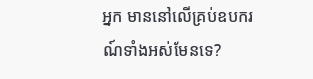អ្នក មាននៅលើគ្រប់ឧបករណ៍ទាំងអស់មែនទេ?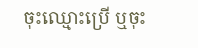ចុះឈ្មោះប្រើ ឬចុះ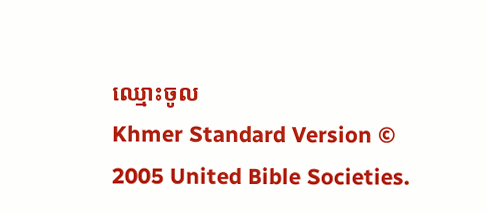ឈ្មោះចូល
Khmer Standard Version © 2005 United Bible Societies.